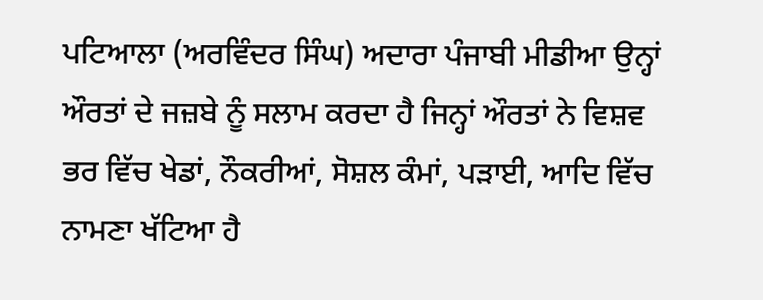ਪਟਿਆਲਾ (ਅਰਵਿੰਦਰ ਸਿੰਘ) ਅਦਾਰਾ ਪੰਜਾਬੀ ਮੀਡੀਆ ਉਨ੍ਹਾਂ ਔਰਤਾਂ ਦੇ ਜਜ਼ਬੇ ਨੂੰ ਸਲਾਮ ਕਰਦਾ ਹੈ ਜਿਨ੍ਹਾਂ ਔਰਤਾਂ ਨੇ ਵਿਸ਼ਵ ਭਰ ਵਿੱਚ ਖੇਡਾਂ, ਨੌਕਰੀਆਂ, ਸੋਸ਼ਲ ਕੰਮਾਂ, ਪੜਾਈ, ਆਦਿ ਵਿੱਚ ਨਾਮਣਾ ਖੱਟਿਆ ਹੈ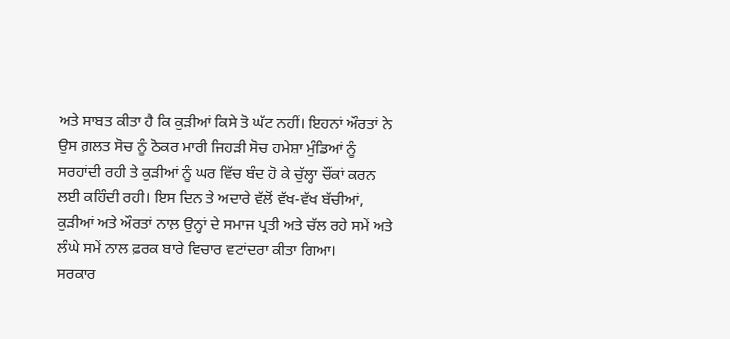ਅਤੇ ਸਾਬਤ ਕੀਤਾ ਹੈ ਕਿ ਕੁੜੀਆਂ ਕਿਸੇ ਤੋ ਘੱਟ ਨਹੀਂ। ਇਹਨਾਂ ਔਰਤਾਂ ਨੇ ਉਸ ਗ਼ਲਤ ਸੋਚ ਨੂੰ ਠੋਕਰ ਮਾਰੀ ਜਿਹੜੀ ਸੋਚ ਹਮੇਸ਼ਾ ਮੁੰਡਿਆਂ ਨੂੰ ਸਰਹਾਂਦੀ ਰਹੀ ਤੇ ਕੁੜੀਆਂ ਨੂੰ ਘਰ ਵਿੱਚ ਬੰਦ ਹੋ ਕੇ ਚੁੱਲ੍ਹਾ ਚੌਂਕਾਂ ਕਰਨ ਲਈ ਕਹਿੰਦੀ ਰਹੀ। ਇਸ ਦਿਨ ਤੇ ਅਦਾਰੇ ਵੱਲੋਂ ਵੱਖ-ਵੱਖ ਬੱਚੀਆਂ, ਕੁੜੀਆਂ ਅਤੇ ਔਰਤਾਂ ਨਾਲ਼ ਉਨ੍ਹਾਂ ਦੇ ਸਮਾਜ ਪ੍ਰਤੀ ਅਤੇ ਚੱਲ ਰਹੇ ਸਮੇਂ ਅਤੇ ਲੰਘੇ ਸਮੇਂ ਨਾਲ ਫ਼ਰਕ ਬਾਰੇ ਵਿਚਾਰ ਵਟਾਂਦਰਾ ਕੀਤਾ ਗਿਆ।
ਸਰਕਾਰ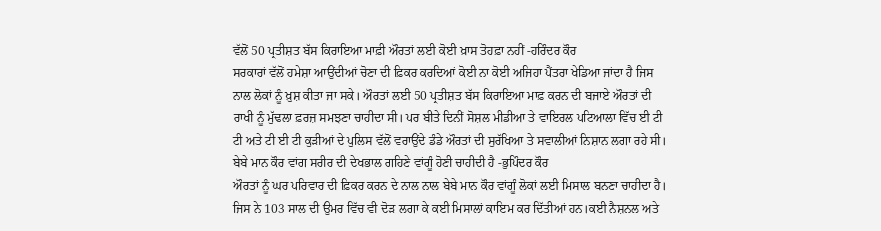ਵੱਲੋਂ 50 ਪ੍ਰਤੀਸ਼ਤ ਬੱਸ ਕਿਰਾਇਆ ਮਾਫ਼ੀ ਔਰਤਾਂ ਲਈ ਕੋਈ ਖ਼ਾਸ ਤੋਹਫ਼ਾ ਨਹੀਂ -ਹਰਿੰਦਰ ਕੌਰ
ਸਰਕਾਰਾਂ ਵੱਲੋਂ ਹਮੇਸ਼ਾ ਆਉਂਦੀਆਂ ਚੋਣਾ ਦੀ ਫ਼ਿਕਰ ਕਰਦਿਆਂ ਕੋਈ ਨਾ ਕੋਈ ਅਜਿਹਾ ਪੈਂਤਰਾ ਖੇਡਿਆ ਜਾਂਦਾ ਹੈ ਜਿਸ ਨਾਲ ਲੋਕਾਂ ਨੂੰ ਖ਼ੁਸ਼ ਕੀਤਾ ਜਾ ਸਕੇ। ਔਰਤਾਂ ਲਈ 50 ਪ੍ਰਤੀਸ਼ਤ ਬੱਸ ਕਿਰਾਇਆ ਮਾਫ਼ ਕਰਨ ਦੀ ਬਜਾਏ ਔਰਤਾਂ ਦੀ ਰਾਖੀ ਨੂੰ ਮੁੱਢਲਾ ਫ਼ਰਜ਼ ਸਮਝਣਾ ਚਾਹੀਦਾ ਸੀ। ਪਰ ਬੀਤੇ ਦਿਨੀਂ ਸੋਸ਼ਲ ਮੀਡੀਆ ਤੇ ਵਾਇਰਲ ਪਟਿਆਲਾ ਵਿੱਚ ਈ ਟੀ ਟੀ ਅਤੇ ਟੀ ਈ ਟੀ ਕੁੜੀਆਂ ਦੇ ਪੁਲਿਸ ਵੱਲੋਂ ਵਰਾਉਂਦੇ ਡੰਡੇ ਔਰਤਾਂ ਦੀ ਸੁਰੱਖਿਆ ਤੇ ਸਵਾਲੀਆਂ ਨਿਸ਼ਾਨ ਲਗਾ ਰਹੇ ਸੀ।
ਬੇਬੇ ਮਾਨ ਕੌਰ ਵਾਂਗ ਸਰੀਰ ਦੀ ਦੇਖਭਾਲ ਗਹਿਣੇ ਵਾਂਗੂੰ ਹੋਣੀ ਚਾਹੀਦੀ ਹੈ -ਭੁਪਿੰਦਰ ਕੌਰ
ਔਰਤਾਂ ਨੂੰ ਘਰ ਪਰਿਵਾਰ ਦੀ ਫ਼ਿਕਰ ਕਰਨ ਦੇ ਨਾਲ ਨਾਲ ਬੇਬੇ ਮਾਨ ਕੌਰ ਵਾਂਗੂੰ ਲੋਕਾਂ ਲਈ ਮਿਸਾਲ ਬਨਣਾ ਚਾਹੀਦਾ ਹੈ। ਜਿਸ ਨੇ 103 ਸਾਲ ਦੀ ਉਮਰ ਵਿੱਚ ਵੀ ਦੋੜ ਲਗਾ ਕੇ ਕਈ ਮਿਸਾਲਾਂ ਕਾਇਮ ਕਰ ਦਿੱਤੀਆਂ ਹਨ।ਕਈ ਨੈਸ਼ਨਲ ਅਤੇ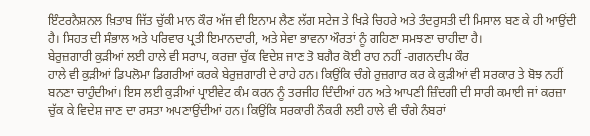ਇੰਟਰਨੈਸ਼ਨਲ ਖ਼ਿਤਾਬ ਜਿੱਤ ਚੁੱਕੀ ਮਾਨ ਕੌਰ ਅੱਜ ਵੀ ਇਨਾਮ ਲੈਣ ਲੱਗ ਸਟੇਜ ਤੇ ਖਿੜੇ ਚਿਹਰੇ ਅਤੇ ਤੰਦਰੁਸਤੀ ਦੀ ਮਿਸਾਲ ਬਣ ਕੇ ਹੀ ਆਉਂਦੀ ਹੈ। ਸਿਹਤ ਦੀ ਸੰਭਾਲ ਅਤੇ ਪਰਿਵਾਰ ਪ੍ਰਤੀ ਇਮਾਨਦਾਰੀ, ਅਤੇ ਸੇਵਾ ਭਾਵਨਾ ਔਰਤਾਂ ਨੂੰ ਗਹਿਣਾ ਸਮਝਣਾ ਚਾਹੀਦਾ ਹੈ।
ਬੇਰੁਜ਼ਗਾਰੀ ਕੁੜੀਆਂ ਲਈ ਹਾਲੇ ਵੀ ਸਰਾਪ, ਕਰਜ਼ਾ ਚੁੱਕ ਵਿਦੇਸ਼ ਜਾਣ ਤੋ ਬਗੈਰ ਕੋਈ ਰਾਹ ਨਹੀਂ -ਗਗਨਦੀਪ ਕੌਰ
ਹਾਲੇ ਵੀ ਕੁੜੀਆਂ ਡਿਪਲੋਮਾ ਡਿਗਰੀਆਂ ਕਰਕੇ ਬੇਰੁਜ਼ਗਾਰੀ ਦੇ ਰਾਹੇ ਹਨ। ਕਿਉਂਕਿ ਚੰਗੇ ਰੁਜ਼ਗਾਰ ਕਰ ਕੇ ਕੁੜੀਆਂ ਵੀ ਸਰਕਾਰ ਤੇ ਬੋਝ ਨਹੀਂ ਬਨਣਾ ਚਾਹੁੰਦੀਆਂ। ਇਸ ਲਈ ਕੁੜੀਆਂ ਪ੍ਰਾਈਵੇਟ ਕੰਮ ਕਰਨ ਨੂੰ ਤਰਜੀਹ ਦਿੰਦੀਆਂ ਹਨ ਅਤੇ ਆਪਣੀ ਜ਼ਿੰਦਗੀ ਦੀ ਸਾਰੀ ਕਮਾਈ ਜਾਂ ਕਰਜ਼ਾ ਚੁੱਕ ਕੇ ਵਿਦੇਸ਼ ਜਾਣ ਦਾ ਰਸਤਾ ਅਪਣਾਉਂਦੀਆਂ ਹਨ। ਕਿਉਂਕਿ ਸਰਕਾਰੀ ਨੌਕਰੀ ਲਈ ਹਾਲੇ ਵੀ ਚੰਗੇ ਨੰਬਰਾਂ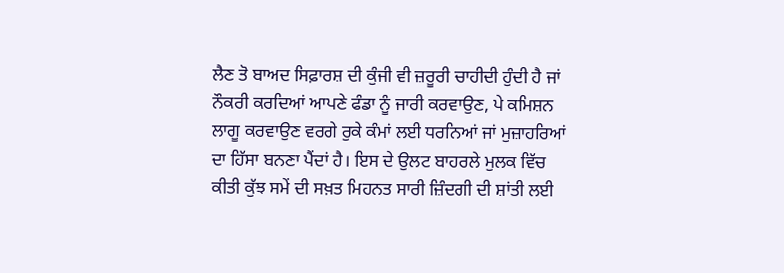ਲੈਣ ਤੋ ਬਾਅਦ ਸਿਫ਼ਾਰਸ਼ ਦੀ ਕੁੰਜੀ ਵੀ ਜ਼ਰੂਰੀ ਚਾਹੀਦੀ ਹੁੰਦੀ ਹੈ ਜਾਂ ਨੌਕਰੀ ਕਰਦਿਆਂ ਆਪਣੇ ਫੰਡਾ ਨੂੰ ਜਾਰੀ ਕਰਵਾਉਣ, ਪੇ ਕਮਿਸ਼ਨ ਲਾਗੂ ਕਰਵਾਉਣ ਵਰਗੇ ਰੁਕੇ ਕੰਮਾਂ ਲਈ ਧਰਨਿਆਂ ਜਾਂ ਮੁਜ਼ਾਹਰਿਆਂ ਦਾ ਹਿੱਸਾ ਬਨਣਾ ਪੈਂਦਾਂ ਹੈ। ਇਸ ਦੇ ਉਲਟ ਬਾਹਰਲੇ ਮੁਲਕ ਵਿੱਚ ਕੀਤੀ ਕੁੱਝ ਸਮੇਂ ਦੀ ਸਖ਼ਤ ਮਿਹਨਤ ਸਾਰੀ ਜ਼ਿੰਦਗੀ ਦੀ ਸ਼ਾਂਤੀ ਲਈ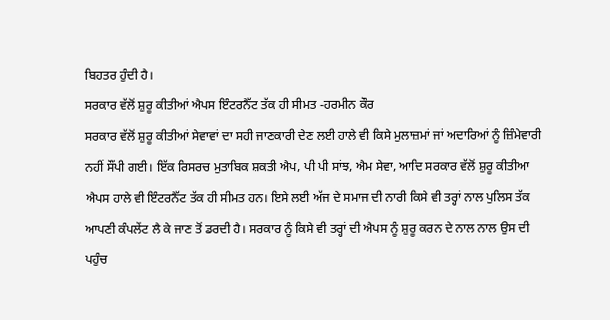ਬਿਹਤਰ ਹੁੰਦੀ ਹੈ।
ਸਰਕਾਰ ਵੱਲੋਂ ਸ਼ੁਰੂ ਕੀਤੀਆਂ ਐਪਸ ਇੰਟਰਨੈੱਟ ਤੱਕ ਹੀ ਸੀਮਤ -ਹਰਮੀਨ ਕੌਰ
ਸਰਕਾਰ ਵੱਲੋਂ ਸ਼ੁਰੂ ਕੀਤੀਆਂ ਸੇਵਾਵਾਂ ਦਾ ਸਹੀ ਜਾਣਕਾਰੀ ਦੇਣ ਲਈ ਹਾਲੇ ਵੀ ਕਿਸੇ ਮੁਲਾਜ਼ਮਾਂ ਜਾਂ ਅਦਾਰਿਆਂ ਨੂੰ ਜ਼ਿੰਮੇਵਾਰੀ ਨਹੀਂ ਸੌਂਪੀ ਗਈ। ਇੱਕ ਰਿਸਰਚ ਮੁਤਾਬਿਕ ਸ਼ਕਤੀ ਐਪ, ਪੀ ਪੀ ਸਾਂਝ, ਐਮ ਸੇਵਾ, ਆਦਿ ਸਰਕਾਰ ਵੱਲੋਂ ਸ਼ੁਰੂ ਕੀਤੀਆ ਐਪਸ ਹਾਲੇ ਵੀ ਇੰਟਰਨੈੱਟ ਤੱਕ ਹੀ ਸੀਮਤ ਹਨ। ਇਸੇ ਲਈ ਅੱਜ ਦੇ ਸਮਾਜ ਦੀ ਨਾਰੀ ਕਿਸੇ ਵੀ ਤਰ੍ਹਾਂ ਨਾਲ ਪੁਲਿਸ ਤੱਕ ਆਪਣੀ ਕੰਪਲੇਂਟ ਲੈ ਕੇ ਜਾਣ ਤੋਂ ਡਰਦੀ ਹੈ। ਸਰਕਾਰ ਨੂੰ ਕਿਸੇ ਵੀ ਤਰ੍ਹਾਂ ਦੀ ਐਪਸ ਨੂੰ ਸ਼ੁਰੂ ਕਰਨ ਦੇ ਨਾਲ ਨਾਲ ਉਸ ਦੀ ਪਹੁੰਚ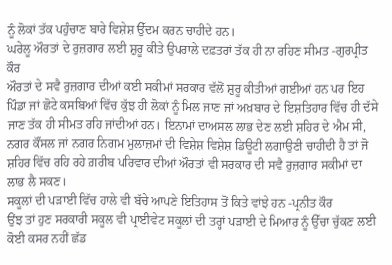ਨੂੰ ਲੋਕਾਂ ਤੱਕ ਪਹੁੰਚਾਣ ਬਾਰੇ ਵਿਸ਼ੇਸ਼ ਉੱਦਮ ਕਰਨ ਚਾਹੀਦੇ ਹਨ।
ਘਰੇਲੂ ਔਰਤਾਂ ਦੇ ਰੁਜ਼ਗਾਰ ਲਈ ਸ਼ੁਰੂ ਕੀਤੇ ਉਪਰਾਲੇ ਦਫ਼ਤਰਾਂ ਤੱਕ ਹੀ ਨਾ ਰਹਿਣ ਸੀਮਤ -ਗੁਰਪ੍ਰੀਤ ਕੌਰ
ਔਰਤਾਂ ਦੇ ਸਵੈ ਰੁਜ਼ਗਾਰ ਦੀਆਂ ਕਈ ਸਕੀਮਾਂ ਸਰਕਾਰ ਵੱਲੋਂ ਸ਼ੁਰੂ ਕੀਤੀਆਂ ਗਈਆਂ ਹਨ ਪਰ ਇਹ ਪਿੰਡਾ ਜਾਂ ਛੋਟੇ ਕਸਬਿਆਂ ਵਿੱਚ ਕੁੱਝ ਹੀ ਲੋਕਾਂ ਨੂੰ ਮਿਲ ਜਾਣ ਜਾਂ ਅਖ਼ਬਾਰ ਦੇ ਇਸ਼ਤਿਹਾਰ ਵਿੱਚ ਹੀ ਦੱਸੇ ਜਾਣ ਤੱਕ ਹੀ ਸੀਮਤ ਰਹਿ ਜਾਂਦੀਆਂ ਹਨ। ਇਨਾਮਾਂ ਦਾਅਸਲ ਲਾਭ ਦੇਣ ਲਈ ਸ਼ਹਿਰ ਦੇ ਐਮ ਸੀ, ਨਗਰ ਕੌਂਸਲ ਜਾਂ ਨਗਰ ਨਿਗਮ ਮੁਲਾਜ਼ਮਾਂ ਦੀ ਵਿਸ਼ੇਸ਼ ਵਿਸ਼ੇਸ਼ ਡਿਊਟੀ ਲਗਾਉਣੀ ਚਾਹੀਦੀ ਹੈ ਤਾਂ ਜੋ ਸ਼ਹਿਰ ਵਿੱਚ ਰਹਿ ਰਹੇ ਗ਼ਰੀਬ ਪਰਿਵਾਰ ਦੀਆਂ ਔਰਤਾਂ ਵੀ ਸਰਕਾਰ ਦੀ ਸਵੈ ਰੁਜ਼ਗਾਰ ਸਕੀਮਾਂ ਦਾ ਲਾਭ ਲੈ ਸਕਣ।
ਸਕੂਲਾਂ ਦੀ ਪੜਾਈ ਵਿੱਚ ਹਾਲੇ ਵੀ ਬੱਚੇ ਆਪਣੇ ਇਤਿਹਾਸ ਤੋਂ ਕਿਤੇ ਵਾਂਝੇ ਹਨ -ਪ੍ਰਨੀਤ ਕੌਰ
ਉਂਝ ਤਾਂ ਹੁਣ ਸਰਕਾਰੀ ਸਕੂਲ ਵੀ ਪ੍ਰਾਈਵੇਟ ਸਕੂਲਾਂ ਦੀ ਤਰ੍ਹਾਂ ਪੜਾਈ ਦੇ ਮਿਆਰ ਨੂੰ ਉੱਚਾ ਚੁੱਕਣ ਲਈ ਕੋਈ ਕਸਰ ਨਹੀਂ ਛੱਡ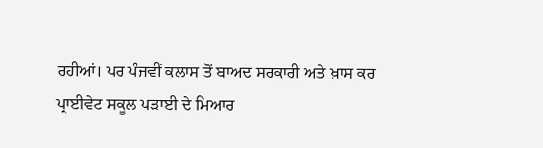ਰਹੀਆਂ। ਪਰ ਪੰਜਵੀਂ ਕਲਾਸ ਤੋਂ ਬਾਅਦ ਸਰਕਾਰੀ ਅਤੇ ਖ਼ਾਸ ਕਰ ਪ੍ਰਾਈਵੇਟ ਸਕੂਲ ਪੜਾਈ ਦੇ ਮਿਆਰ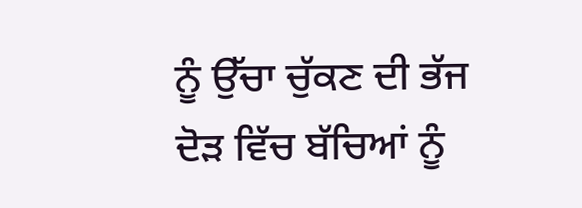ਨੂੰ ਉੱਚਾ ਚੁੱਕਣ ਦੀ ਭੱਜ ਦੋੜ ਵਿੱਚ ਬੱਚਿਆਂ ਨੂੰ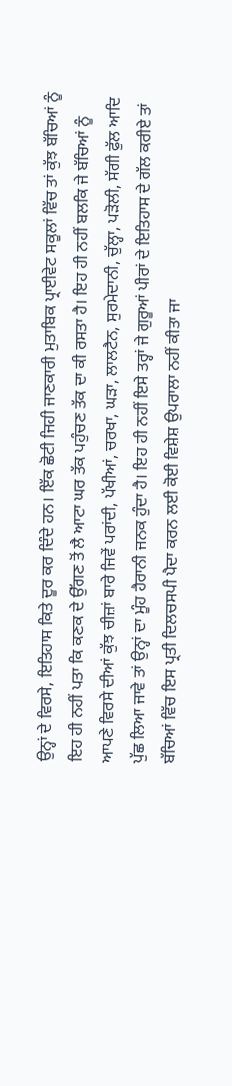ਉਨ੍ਹਾਂ ਦੇ ਵਿਰਸੇ, ਇਤਿਹਾਸ ਕਿਤੇ ਦੂਰ ਕਰ ਦਿੰਦੇ ਹਨ। ਇੱਕ ਛੋਟੀ ਜਿਹੀ ਜਾਣਕਾਰੀ ਮੁਤਾਬਿਕ ਪ੍ਰਾਈਵੇਟ ਸਕੂਲਾਂ ਵਿੱਚ ਤਾਂ ਕੁੱਝ ਬੱਚਿਆਂ ਨੂੰ ਇਹ ਹੀ ਨਹੀਂ ਪਤਾ ਕਿ ਕਣਕ ਦੇ ਉੱਗਣ ਤੋਂ ਲੈ ਆਟਾ ਘਰ ਤੱਕ ਪਹੁੰਚਣ ਤੱਕ ਦਾ ਕੀ ਰਸਤਾ ਹੈ। ਇਹ ਹੀ ਨਹੀਂ ਬਲਕਿ ਜੇ ਬੱਚਿਆਂ ਨੂੰ ਆਪਣੇ ਵਿਰਸੇ ਦੀਆਂ ਕੁੱਝ ਚੀਜ਼ਾਂ ਬਾਰੇ ਜਿਵੇਂ ਪਰਾਂਦੀ, ਪੱਖੀਆਂ, ਚਰਖਾ, ਘੜਾ, ਲਾਲਟੈਨ, ਸੁਰਮੇਦਾਨੀ, ਚੁੱਲ੍ਹਾ, ਪੜੋਲੀ, ਸੱਗੀ ਫੁੱਲ ਆਦਿ ਪੁੱਛ ਲਿਆ ਜਾਵੇ ਤਾਂ ਉਨ੍ਹਾਂ ਦਾ ਮੂੰਹ ਹੈਰਾਨੀ ਜਨਕ ਹੁੰਦਾ ਹੈ। ਇਹ ਹੀ ਨਹੀਂ ਇਸੇ ਤਰ੍ਹਾਂ ਜੇ ਗੁਰੂਆਂ ਪੀਰਾਂ ਦੇ ਇਤਿਹਾਸ ਦੇ ਗੱਲ ਕਰੀਏ ਤਾਂ ਬੱਚਿਆਂ ਵਿੱਚ ਇਸ ਪ੍ਰਤੀ ਦਿਲਚਸਪੀ ਪੈਦਾ ਕਰਨ ਲਈ ਕੋਈ ਵਿਸ਼ੇਸ਼ ਉਪਰਾਲਾ ਨਹੀਂ ਕੀਤਾ ਜਾ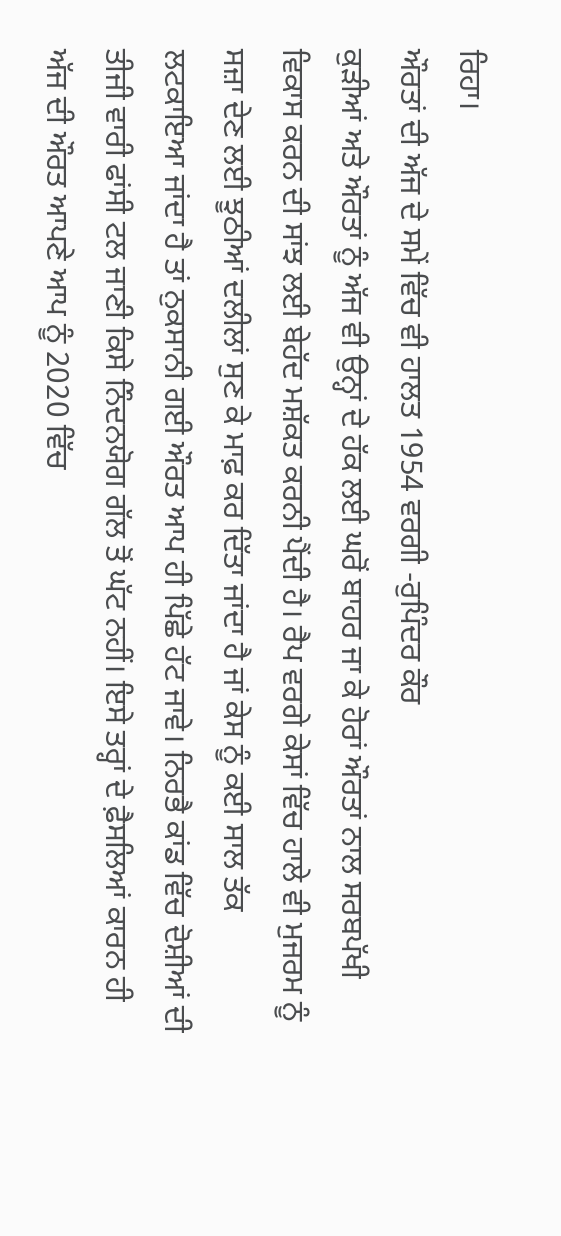ਰਿਹਾ।
ਔਰਤਾਂ ਦੀ ਅੱਜ ਦੇ ਸਮੇਂ ਵਿੱਚ ਵੀ ਹਾਲਤ 1954 ਵਰਗੀ -ਰੁਪਿੰਦਰ ਕੌਰ
ਕੁੜੀਆਂ ਅਤੇ ਔਰਤਾਂ ਨੂੰ ਅੱਜ ਵੀ ਉਨ੍ਹਾਂ ਦੇ ਹੱਕ ਲਈ ਘਰੋਂ ਬਾਹਰ ਜਾ ਕੇ ਹੋਰਾਂ ਔਰਤਾਂ ਨਾਲ ਸਰਬਪੱਖੀ ਵਿਕਾਸ ਕਰਨ ਦੀ ਸਾਂਝ ਲਈ ਬੇਹੱਦ ਮਸ਼ੱਕਤ ਕਰਨੀ ਪੈਂਦੀ ਹੈ। ਰੈਪ ਵਰਗੇ ਕੇਸਾਂ ਵਿੱਚ ਹਾਲੇ ਵੀ ਮੁਜਰਮ ਨੂੰ ਸਜ਼ਾ ਦੇਣ ਲਈ ਝੂਠੀਆਂ ਦਲੀਲਾਂ ਸੁਣ ਕੇ ਮਾਫ਼ ਕਰ ਦਿੱਤਾ ਜਾਂਦਾ ਹੈ ਜਾਂ ਕੇਸ ਨੂੰ ਕਈ ਸਾਲ ਤੱਕ ਲਟਕਾਇਆ ਜਾਂਦਾ ਹੈ ਤਾਂ ਨੁਕਸਾਨੀ ਗਈ ਔਰਤ ਆਪ ਹੀ ਪਿੱਛੇ ਹੱਟ ਜਾਵੇ। ਨਿਰਭੈ ਕਾਂਡ ਵਿੱਚ ਦੋਸ਼ੀਆਂ ਦੀ ਤੀਜੀ ਵਾਰੀ ਫਾਂਸੀ ਟਲ ਜਾਣੀ ਕਿਸੇ ਨਿੰਦਨਯੋਗ ਗੱਲ ਤੋਂ ਘੱਟ ਨਹੀਂ। ਇਸੇ ਤਰ੍ਹਾਂ ਦੇ ਫ਼ੈਸਲਿਆਂ ਕਾਰਨ ਹੀ ਅੱਜ ਦੀ ਔਰਤ ਆਪਣੇ ਆਪ ਨੂੰ 2020 ਵਿੱਚ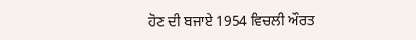ਹੋਣ ਦੀ ਬਜਾਏ 1954 ਵਿਚਲੀ ਔਰਤ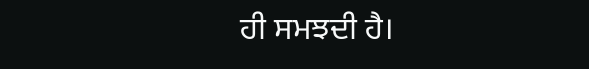ਹੀ ਸਮਝਦੀ ਹੈ।